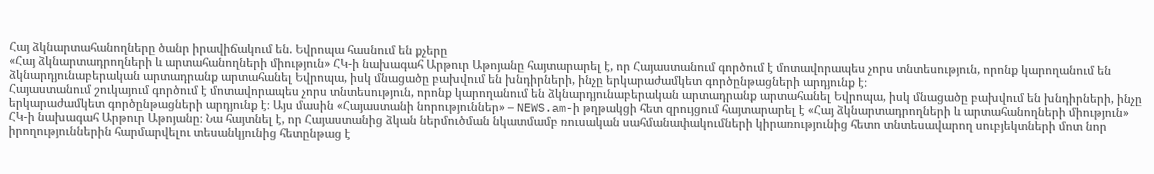Հայ ձկնարտահանողները ծանր իրավիճակում են. Եվրոպա հասնում են քչերը
«Հայ ձկնարտադրողների և արտահանողների միություն» ՀԿ-ի նախագահ Արթուր Աթոյանը հայտարարել է, որ Հայաստանում գործում է մոտավորապես չորս տնտեսություն, որոնք կարողանում են ձկնարդյունաբերական արտադրանք արտահանել Եվրոպա, իսկ մնացածը բախվում են խնդիրների, ինչը երկարաժամկետ գործընթացների արդյունք է։
Հայաստանում շուկայում գործում է մոտավորապես չորս տնտեսություն, որոնք կարողանում են ձկնարդյունաբերական արտադրանք արտահանել Եվրոպա, իսկ մնացածը բախվում են խնդիրների, ինչը երկարաժամկետ գործընթացների արդյունք է։ Այս մասին «Հայաստանի նորություններ» – NEWS.am-ի թղթակցի հետ զրույցում հայտարարել է «Հայ ձկնարտադրողների և արտահանողների միություն» ՀԿ-ի նախագահ Արթուր Աթոյանը։ Նա հայտնել է, որ Հայաստանից ձկան ներմուծման նկատմամբ ռուսական սահմանափակումների կիրառությունից հետո տնտեսավարող սուբյեկտների մոտ նոր իրողություններին հարմարվելու տեսանկյունից հետընթաց է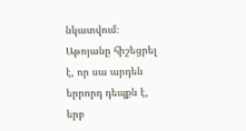նկատվում։ Աթոյանը հիշեցրել է, որ սա արդեն երրորդ դեպքն է, երբ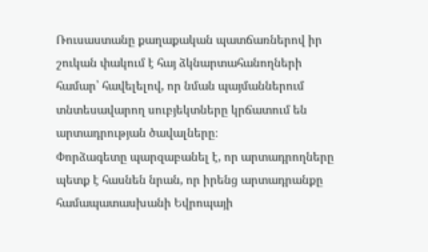Ռուսաստանը քաղաքական պատճառներով իր շուկան փակում է հայ ձկնարտահանողների համար՝ հավելելով, որ նման պայմաններում տնտեսավարող սուբյեկտները կրճատում են արտադրության ծավալները։
Փորձագետը պարզաբանել է, որ արտադրողները պետք է հասնեն նրան, որ իրենց արտադրանքը համապատասխանի Եվրոպայի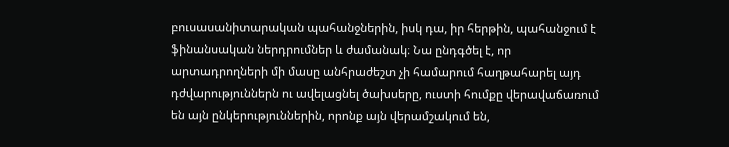բուսասանիտարական պահանջներին, իսկ դա, իր հերթին, պահանջում է ֆինանսական ներդրումներ և ժամանակ։ Նա ընդգծել է, որ արտադրողների մի մասը անհրաժեշտ չի համարում հաղթահարել այդ դժվարություններն ու ավելացնել ծախսերը, ուստի հումքը վերավաճառում են այն ընկերություններին, որոնք այն վերամշակում են,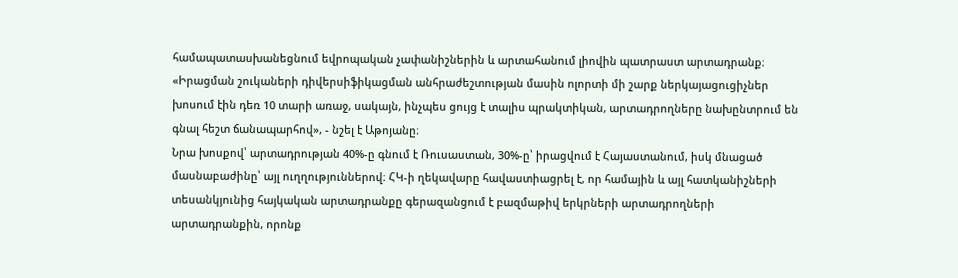համապատասխանեցնում եվրոպական չափանիշներին և արտահանում լիովին պատրաստ արտադրանք։ «Իրացման շուկաների դիվերսիֆիկացման անհրաժեշտության մասին ոլորտի մի շարք ներկայացուցիչներ խոսում էին դեռ 10 տարի առաջ, սակայն, ինչպես ցույց է տալիս պրակտիկան, արտադրողները նախընտրում են գնալ հեշտ ճանապարհով», - նշել է Աթոյանը։
Նրա խոսքով՝ արտադրության 40%-ը գնում է Ռուսաստան, 30%-ը՝ իրացվում է Հայաստանում, իսկ մնացած մասնաբաժինը՝ այլ ուղղություններով։ ՀԿ-ի ղեկավարը հավաստիացրել է, որ համային և այլ հատկանիշների տեսանկյունից հայկական արտադրանքը գերազանցում է բազմաթիվ երկրների արտադրողների արտադրանքին, որոնք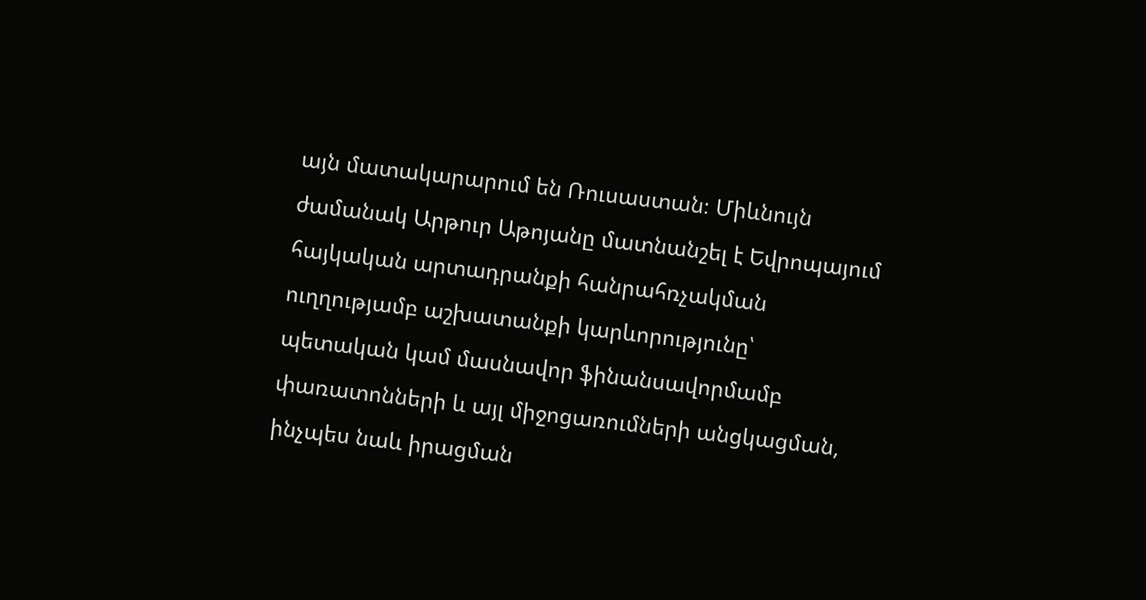այն մատակարարում են Ռուսաստան։ Միևնույն ժամանակ Արթուր Աթոյանը մատնանշել է Եվրոպայում հայկական արտադրանքի հանրահռչակման ուղղությամբ աշխատանքի կարևորությունը՝ պետական կամ մասնավոր ֆինանսավորմամբ փառատոնների և այլ միջոցառումների անցկացման, ինչպես նաև իրացման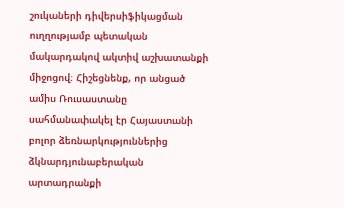շուկաների դիվերսիֆիկացման ուղղությամբ պետական մակարդակով ակտիվ աշխատանքի միջոցով։ Հիշեցնենք, որ անցած ամիս Ռուսաստանը սահմանափակել էր Հայաստանի բոլոր ձեռնարկություններից ձկնարդյունաբերական արտադրանքի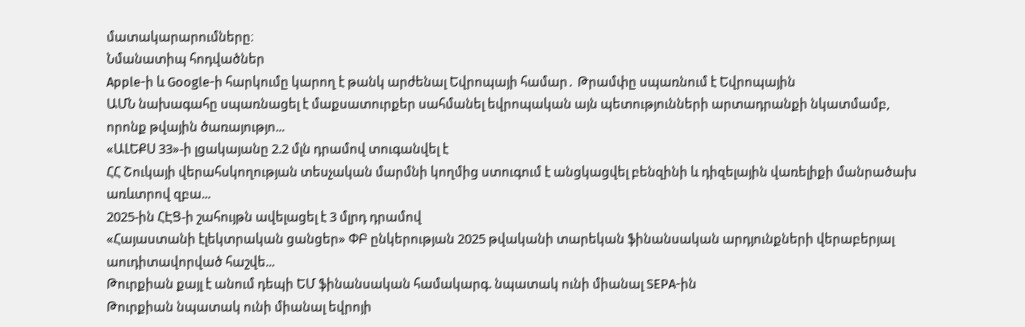մատակարարումները։
Նմանատիպ հոդվածներ
Apple-ի և Google-ի հարկումը կարող է թանկ արժենալ Եվրոպայի համար․ Թրամփը սպառնում է Եվրոպային
ԱՄՆ նախագահը սպառնացել է մաքսատուրքեր սահմանել եվրոպական այն պետությունների արտադրանքի նկատմամբ, որոնք թվային ծառայությո...
«ԱԼԵՔՍ 33»-ի լցակայանը 2.2 մլն դրամով տուգանվել է
ՀՀ Շուկայի վերահսկողության տեսչական մարմնի կողմից ստուգում է անցկացվել բենզինի և դիզելային վառելիքի մանրածախ առևտրով զբա...
2025-ին ՀԷՑ-ի շահույթն ավելացել է 3 մլրդ դրամով
«Հայաստանի էլեկտրական ցանցեր» ՓԲ ընկերության 2025 թվականի տարեկան ֆինանսական արդյունքների վերաբերյալ աուդիտավորված հաշվե...
Թուրքիան քայլ է անում դեպի ԵՄ ֆինանսական համակարգ. նպատակ ունի միանալ SEPA-ին
Թուրքիան նպատակ ունի միանալ եվրոյի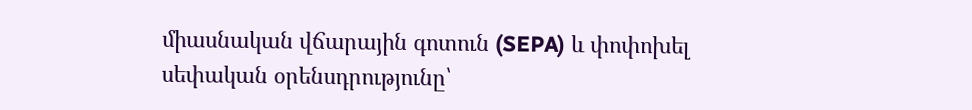միասնական վճարային գոտուն (SEPA) և փոփոխել սեփական օրենսդրությունը՝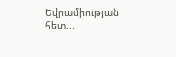Եվրամիության հետ...